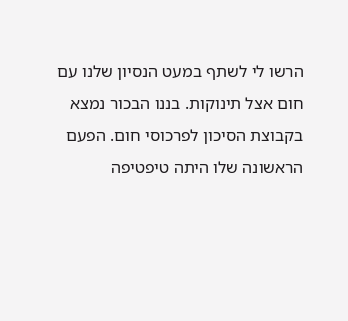הרשו לי לשתף במעט הנסיון שלנו עם חום אצל תינוקות. בננו הבכור נמצא בקבוצת הסיכון לפרכוסי חום. הפעם הראשונה שלו היתה טיפטיפה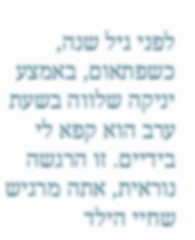לפני גיל שנה, כשפתאום, באמצע יניקה שלווה בשעת ערב הוא קפא לי בידיים. זו הרגשה נוראית, אתה מרגיש שחיי הילד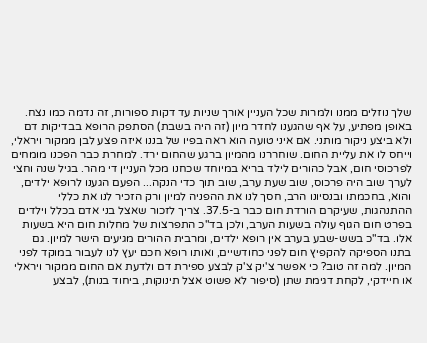שלך נוזלים ממנו ולמרות שכל העניין אורך שניות עד דקות ספורות, זה נדמה כמו נצח. באופן מפתיע, על אף שהגענו לחדר מיון (זה היה בשבת) הסתפק הרופא בבדיקות דם ולא ביצע ניקור מותני. אם איני טועה הוא ראה בפיו של בננו איזה פצע לבן ממקור ויראלי, וייחס לו את עליית החום. שוחררנו מהמיון ברגע שהחום ירד. למחרת כבר הפכנו מומחים לפרכוסי חום, אבל כהורים לילד בריא במיוחד שכחנו מכל העניין די מהר. בגיל שנה וחצי לערך שוב היה פרכוס, שוב שעת ערב, שוב תוך כדי הנקה... הפעם הגענו לרופא ילדים, והוא, בחכמתו ובנסיונו הרב, חסך לנו את ההפניה למיון ורק הזכיר לנו את כללי ההתנהגות, שעיקרם הורדת חום כבר ב-37.5. צריך לזכור שאצל בני אדם בכלל וילדים בפרט חום הגוף עולה בשעות הערב, ולכן בד"כ התפרצות של מחלות חום היא בשעות אלו. בד"כ בשש-שבע בערב אין רופא ילדים, ומרבית ההורים מגיעים הישר למיון. גם בתנו הספיקה להקפיץ חום לפני כחודשיים, ואותו רופא חכם יעץ לנו לעבור במוקד לפני המיון. למה זה טוב? כי אפשר צ'יק צ'ק לבצע ספירת דם ולדעת אם החום ממקור ויראלי או חיידקי, לקחת דגימת שתן (סיפור לא פשוט אצל תינוקות, ביחוד בנות), לבצע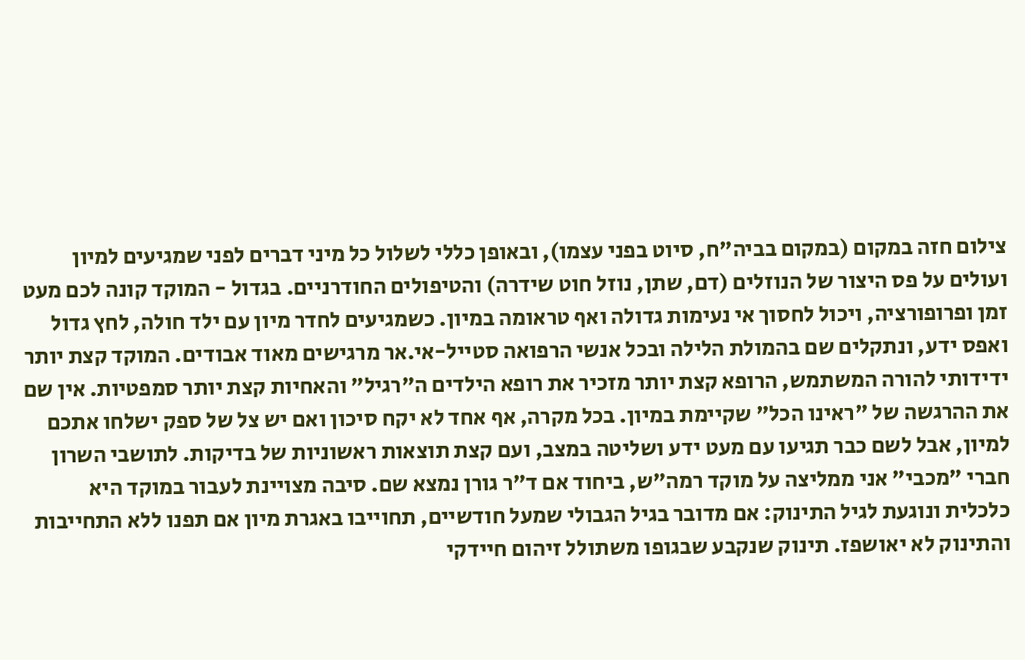צילום חזה במקום (במקום בביה"ח, סיוט בפני עצמו), ובאופן כללי לשלול כל מיני דברים לפני שמגיעים למיון ועולים על פס היצור של הנוזלים (דם, שתן, נוזל חוט שידרה) והטיפולים החודרניים. בגדול - המוקד קונה לכם מעט זמן ופרופורציה, ויכול לחסוך אי נעימות גדולה ואף טראומה במיון. כשמגיעים לחדר מיון עם ילד חולה, לחץ גדול ואפס ידע, ונתקלים שם בהמולת הלילה ובכל אנשי הרפואה סטייל-אי.אר מרגישים מאוד אבודים. המוקד קצת יותר ידידותי להורה המשתמש, הרופא קצת יותר מזכיר את רופא הילדים ה"רגיל" והאחיות קצת יותר סמפטיות. אין שם את ההרגשה של "ראינו הכל" שקיימת במיון. בכל מקרה, אף אחד לא יקח סיכון ואם יש צל של ספק ישלחו אתכם למיון, אבל לשם כבר תגיעו עם מעט ידע ושליטה במצב, ועם קצת תוצאות ראשוניות של בדיקות. לתושבי השרון חברי "מכבי" אני ממליצה על מוקד רמה"ש, ביחוד אם ד"ר גורן נמצא שם. סיבה מצויינת לעבור במוקד היא כלכלית ונוגעת לגיל התינוק: אם מדובר בגיל הגבולי שמעל חודשיים, תחוייבו באגרת מיון אם תפנו ללא התחייבות והתינוק לא יאושפז. תינוק שנקבע שבגופו משתולל זיהום חיידקי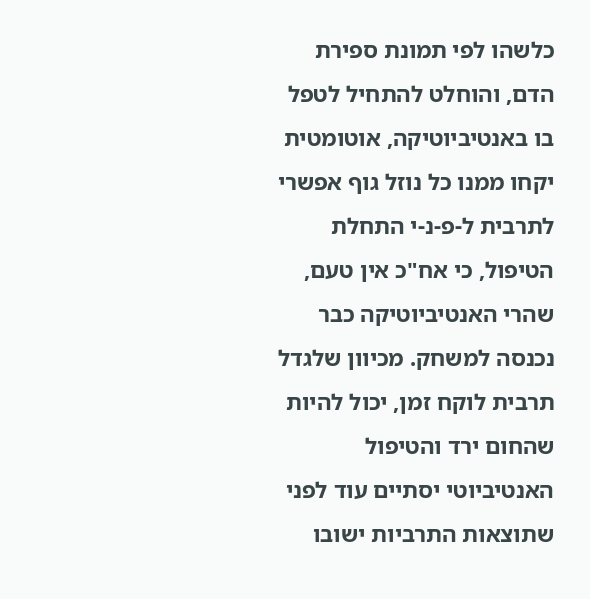כלשהו לפי תמונת ספירת הדם, והוחלט להתחיל לטפל בו באנטיביוטיקה, אוטומטית יקחו ממנו כל נוזל גוף אפשרי לתרבית ל-פ-נ-י התחלת הטיפול, כי אח"כ אין טעם, שהרי האנטיביוטיקה כבר נכנסה למשחק. מכיוון שלגדל תרבית לוקח זמן, יכול להיות שהחום ירד והטיפול האנטיביוטי יסתיים עוד לפני שתוצאות התרביות ישובו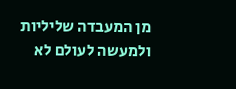מן המעבדה שליליות ולמעשה לעולם לא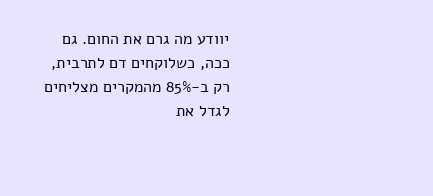יוודע מה גרם את החום. גם ככה, כשלוקחים דם לתרבית, רק ב-85% מהמקרים מצליחים לגדל את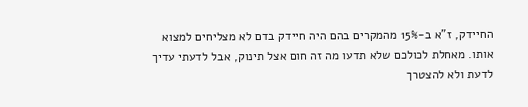החיידק, ז"א ב-15% מהמקרים בהם היה חיידק בדם לא מצליחים למצוא אותו. מאחלת לכולכם שלא תדעו מה זה חום אצל תינוק, אבל לדעתי עדיך לדעת ולא להצטרך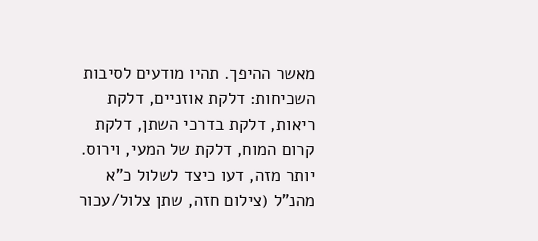מאשר ההיפך. תהיו מודעים לסיבות השכיחות: דלקת אוזניים, דלקת ריאות, דלקת בדרכי השתן, דלקת קרום המוח, דלקת של המעי, וירוס. יותר מזה, דעו כיצד לשלול כ"א מהנ"ל (צילום חזה, שתן צלול/עכור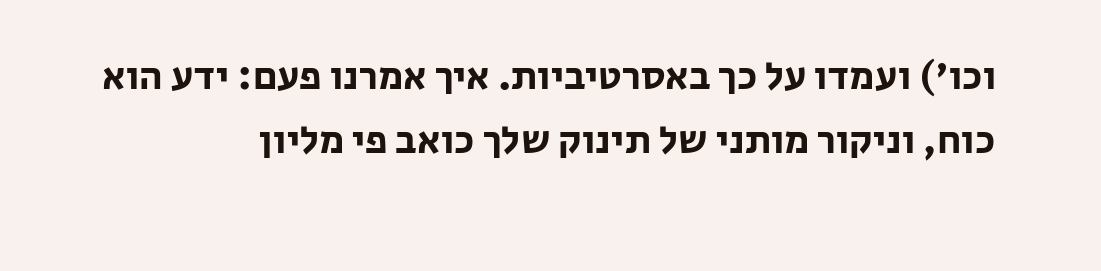וכו') ועמדו על כך באסרטיביות. איך אמרנו פעם: ידע הוא כוח, וניקור מותני של תינוק שלך כואב פי מליון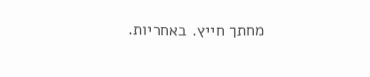מחתך חייץ. באחריות.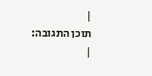|
תוכן התגובה:
|